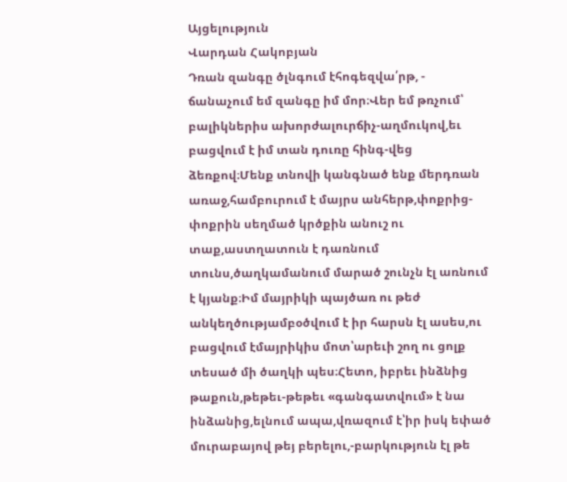Այցելություն
Վարդան Հակոբյան
Դռան զանգը ծլնգում էհոգեզվա՛րթ, - ճանաչում եմ զանգը իմ մոր։Վեր եմ թռչում՝ բալիկներիս ախորժալուրճիչ-աղմուկով,եւ բացվում է իմ տան դուռը հինգ-վեց ձեռքով։Մենք տնովի կանգնած ենք մերդռան առաջ,համբուրում է մայրս անհերթ,փոքրից-փոքրին սեղմած կրծքին անուշ ու տաք,աստղատուն է դառնում տունս,ծաղկամանում մարած շունչն էլ առնում է կյանք։Իմ մայրիկի պայծառ ու թեժ անկեղծությամբօծվում է իր հարսն էլ ասես,ու բացվում էմայրիկիս մոտ՝արեւի շող ու ցոլք տեսած մի ծաղկի պես։Հետո, իբրեւ ինձնից թաքուն,թեթեւ-թեթեւ «գանգատվում» է նա ինձանից,ելնում ապա,վռազում է՝իր իսկ եփած մուրաբայով թեյ բերելու,-բարկություն էլ թե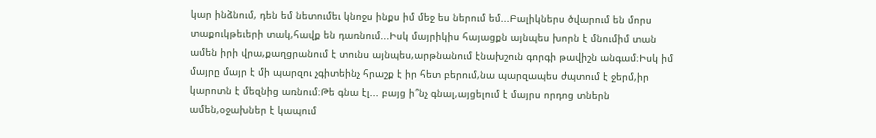կար ինձնում, դեն եմ նետումեւ կնոջս ինքս իմ մեջ ես ներում եմ...Բալիկներս ծվարում են մորս տաքուկթեւերի տակ,հավք են դառնում...Իսկ մայրիկիս հայացքն այնպես խորն է մնումիմ տան ամեն իրի վրա,քաղցրանում է տունս այնպես,արթնանում էնախշուն գորգի թավիշն անգամ։Իսկ իմ մայրը մայր է մի պարզու չգիտեինչ հրաշք է իր հետ բերում,նա պարզապես ժպտում է ջերմ,իր կարոտն է մեզնից առնում։Թե գնա էլ... բայց ի՞նչ գնալ,այցելում է մայրս որդոց տներն ամեն,օջախներ է կապում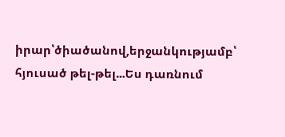իրար՝ծիածանով,երջանկությամբ՝ հյուսած թել-թել...Ես դառնում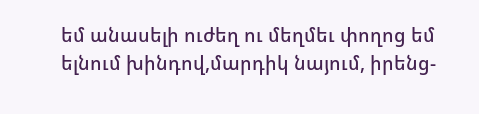եմ անասելի ուժեղ ու մեղմեւ փողոց եմ ելնում խինդով,մարդիկ նայում, իրենց-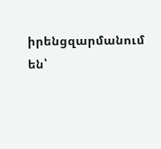իրենցզարմանում են՝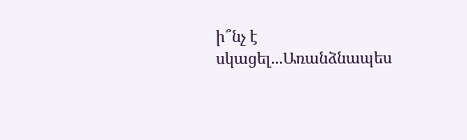ի՞նչ է սկացել...Առանձնապես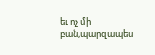եւ ոչ մի բան,պարզապես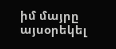իմ մայրը այսօրեկել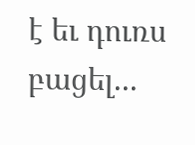է եւ դուռս բացել...